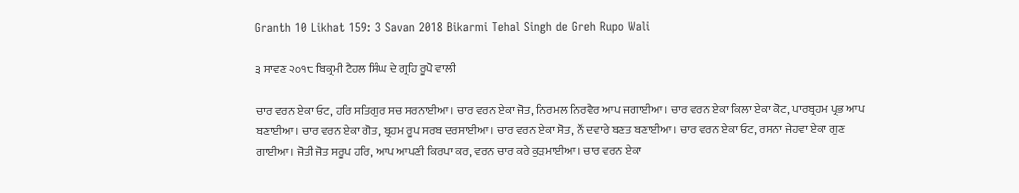Granth 10 Likhat 159: 3 Savan 2018 Bikarmi Tehal Singh de Greh Rupo Wali

੩ ਸਾਵਣ ੨੦੧੮ ਬਿਕ੍ਰਮੀ ਟੈਹਲ ਸਿੰਘ ਦੇ ਗ੍ਰਹਿ ਰੂਪੋ ਵਾਲੀ

ਚਾਰ ਵਰਨ ਏਕਾ ਓਟ, ਹਰਿ ਸਤਿਗੁਰ ਸਚ ਸਰਨਾਈਆ। ਚਾਰ ਵਰਨ ਏਕਾ ਜੋਤ, ਨਿਰਮਲ ਨਿਰਵੈਰ ਆਪ ਜਗਾਈਆ। ਚਾਰ ਵਰਨ ਏਕਾ ਕਿਲਾ ਏਕਾ ਕੋਟ, ਪਾਰਬ੍ਰਹਮ ਪ੍ਰਭ ਆਪ ਬਣਾਈਆ। ਚਾਰ ਵਰਨ ਏਕਾ ਗੋਤ, ਬ੍ਰਹਮ ਰੂਪ ਸਰਬ ਦਰਸਾਈਆ। ਚਾਰ ਵਰਨ ਏਕਾ ਸੋਤ, ਨੌਂ ਦਵਾਰੇ ਬਣਤ ਬਣਾਈਆ। ਚਾਰ ਵਰਨ ਏਕਾ ਓਟ, ਰਸਨਾ ਜੇਹਵਾ ਏਕਾ ਗੁਣ ਗਾਈਆ। ਜੋਤੀ ਜੋਤ ਸਰੂਪ ਹਰਿ, ਆਪ ਆਪਣੀ ਕਿਰਪਾ ਕਰ, ਵਰਨ ਚਾਰ ਕਰੇ ਕੁੜਮਾਈਆ। ਚਾਰ ਵਰਨ ਏਕਾ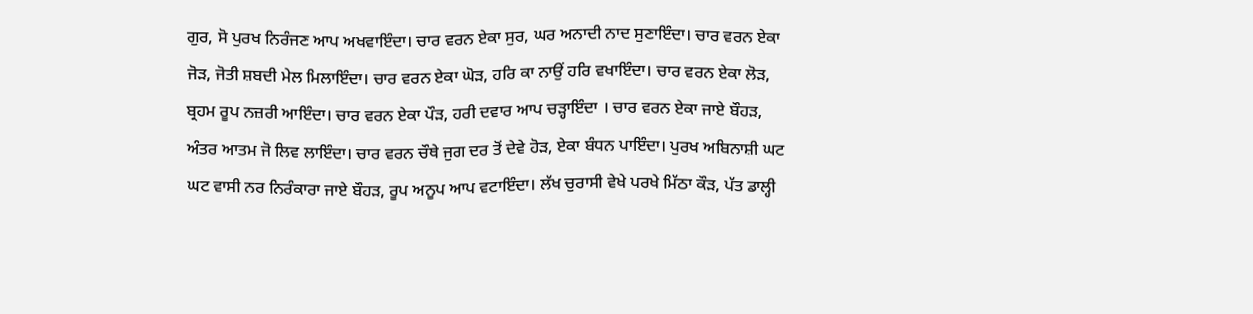ਗੁਰ, ਸੋ ਪੁਰਖ ਨਿਰੰਜਣ ਆਪ ਅਖਵਾਇੰਦਾ। ਚਾਰ ਵਰਨ ਏਕਾ ਸੁਰ, ਘਰ ਅਨਾਦੀ ਨਾਦ ਸੁਣਾਇੰਦਾ। ਚਾਰ ਵਰਨ ਏਕਾ ਜੋੜ, ਜੋਤੀ ਸ਼ਬਦੀ ਮੇਲ ਮਿਲਾਇੰਦਾ। ਚਾਰ ਵਰਨ ਏਕਾ ਘੋੜ, ਹਰਿ ਕਾ ਨਾਉਂ ਹਰਿ ਵਖਾਇੰਦਾ। ਚਾਰ ਵਰਨ ਏਕਾ ਲੋੜ, ਬ੍ਰਹਮ ਰੂਪ ਨਜ਼ਰੀ ਆਇੰਦਾ। ਚਾਰ ਵਰਨ ਏਕਾ ਪੌੜ, ਹਰੀ ਦਵਾਰ ਆਪ ਚੜ੍ਹਾਇੰਦਾ । ਚਾਰ ਵਰਨ ਏਕਾ ਜਾਏ ਬੌਹੜ, ਅੰਤਰ ਆਤਮ ਜੋ ਲਿਵ ਲਾਇੰਦਾ। ਚਾਰ ਵਰਨ ਚੌਥੇ ਜੁਗ ਦਰ ਤੋਂ ਦੇਵੇ ਹੋੜ, ਏਕਾ ਬੰਧਨ ਪਾਇੰਦਾ। ਪੁਰਖ ਅਬਿਨਾਸ਼ੀ ਘਟ ਘਟ ਵਾਸੀ ਨਰ ਨਿਰੰਕਾਰਾ ਜਾਏ ਬੌਹੜ, ਰੂਪ ਅਨੂਪ ਆਪ ਵਟਾਇੰਦਾ। ਲੱਖ ਚੁਰਾਸੀ ਵੇਖੇ ਪਰਖੇ ਮਿੱਠਾ ਕੌੜ, ਪੱਤ ਡਾਲ੍ਹੀ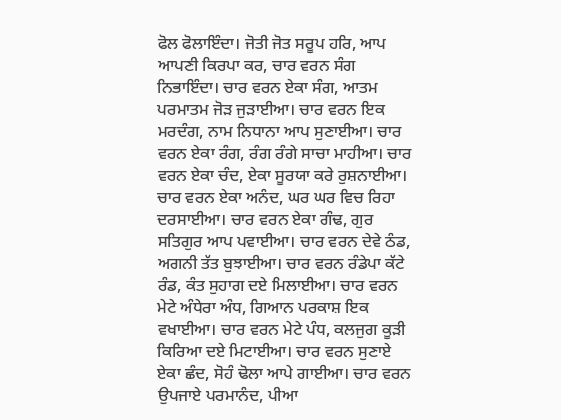ਫੋਲ ਫੋਲਾਇੰਦਾ। ਜੋਤੀ ਜੋਤ ਸਰੂਪ ਹਰਿ, ਆਪ ਆਪਣੀ ਕਿਰਪਾ ਕਰ, ਚਾਰ ਵਰਨ ਸੰਗ ਨਿਭਾਇੰਦਾ। ਚਾਰ ਵਰਨ ਏਕਾ ਸੰਗ, ਆਤਮ ਪਰਮਾਤਮ ਜੋੜ ਜੁੜਾਈਆ। ਚਾਰ ਵਰਨ ਇਕ ਮਰਦੰਗ, ਨਾਮ ਨਿਧਾਨਾ ਆਪ ਸੁਣਾਈਆ। ਚਾਰ ਵਰਨ ਏਕਾ ਰੰਗ, ਰੰਗ ਰੰਗੇ ਸਾਚਾ ਮਾਹੀਆ। ਚਾਰ ਵਰਨ ਏਕਾ ਚੰਦ, ਏਕਾ ਸੂਰਯਾ ਕਰੇ ਰੁਸ਼ਨਾਈਆ। ਚਾਰ ਵਰਨ ਏਕਾ ਅਨੰਦ, ਘਰ ਘਰ ਵਿਚ ਰਿਹਾ ਦਰਸਾਈਆ। ਚਾਰ ਵਰਨ ਏਕਾ ਗੰਢ, ਗੁਰ ਸਤਿਗੁਰ ਆਪ ਪਵਾਈਆ। ਚਾਰ ਵਰਨ ਦੇਵੇ ਠੰਡ, ਅਗਨੀ ਤੱਤ ਬੁਝਾਈਆ। ਚਾਰ ਵਰਨ ਰੰਡੇਪਾ ਕੱਟੇ ਰੰਡ, ਕੰਤ ਸੁਹਾਗ ਦਏ ਮਿਲਾਈਆ। ਚਾਰ ਵਰਨ ਮੇਟੇ ਅੰਧੇਰਾ ਅੰਧ, ਗਿਆਨ ਪਰਕਾਸ਼ ਇਕ ਵਖਾਈਆ। ਚਾਰ ਵਰਨ ਮੇਟੇ ਪੰਧ, ਕਲਜੁਗ ਕੂੜੀ ਕਿਰਿਆ ਦਏ ਮਿਟਾਈਆ। ਚਾਰ ਵਰਨ ਸੁਣਾਏ ਏਕਾ ਛੰਦ, ਸੋਹੰ ਢੋਲਾ ਆਪੇ ਗਾਈਆ। ਚਾਰ ਵਰਨ ਉਪਜਾਏ ਪਰਮਾਨੰਦ, ਪੀਆ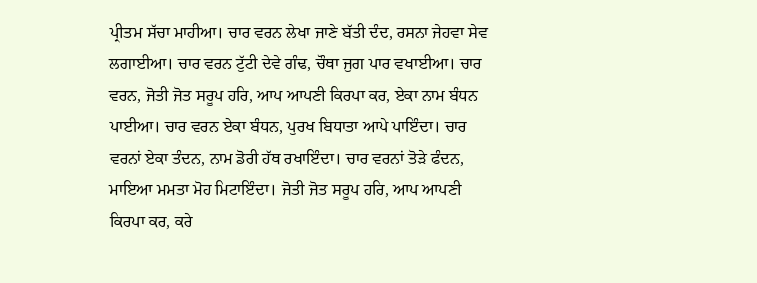ਪ੍ਰੀਤਮ ਸੱਚਾ ਮਾਹੀਆ। ਚਾਰ ਵਰਨ ਲੇਖਾ ਜਾਣੇ ਬੱਤੀ ਦੰਦ, ਰਸਨਾ ਜੇਹਵਾ ਸੇਵ ਲਗਾਈਆ। ਚਾਰ ਵਰਨ ਟੁੱਟੀ ਦੇਵੇ ਗੰਢ, ਚੌਥਾ ਜੁਗ ਪਾਰ ਵਖਾਈਆ। ਚਾਰ ਵਰਨ, ਜੋਤੀ ਜੋਤ ਸਰੂਪ ਹਰਿ, ਆਪ ਆਪਣੀ ਕਿਰਪਾ ਕਰ, ਏਕਾ ਨਾਮ ਬੰਧਨ ਪਾਈਆ। ਚਾਰ ਵਰਨ ਏਕਾ ਬੰਧਨ, ਪੁਰਖ ਬਿਧਾਤਾ ਆਪੇ ਪਾਇੰਦਾ। ਚਾਰ ਵਰਨਾਂ ਏਕਾ ਤੰਦਨ, ਨਾਮ ਡੋਰੀ ਹੱਥ ਰਖਾਇੰਦਾ। ਚਾਰ ਵਰਨਾਂ ਤੋੜੇ ਫੰਦਨ, ਮਾਇਆ ਮਮਤਾ ਮੋਹ ਮਿਟਾਇੰਦਾ। ਜੋਤੀ ਜੋਤ ਸਰੂਪ ਹਰਿ, ਆਪ ਆਪਣੀ ਕਿਰਪਾ ਕਰ, ਕਰੇ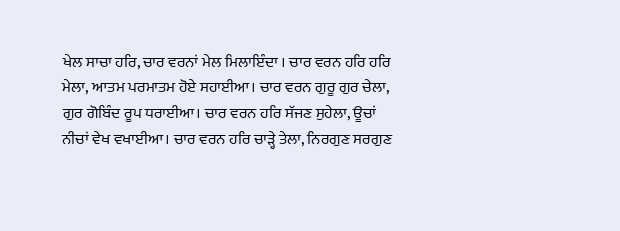ਖੇਲ ਸਾਚਾ ਹਰਿ, ਚਾਰ ਵਰਨਾਂ ਮੇਲ ਮਿਲਾਇੰਦਾ । ਚਾਰ ਵਰਨ ਹਰਿ ਹਰਿ ਮੇਲਾ, ਆਤਮ ਪਰਮਾਤਮ ਹੋਏ ਸਹਾਈਆ। ਚਾਰ ਵਰਨ ਗੁਰੂ ਗੁਰ ਚੇਲਾ, ਗੁਰ ਗੋਬਿੰਦ ਰੂਪ ਧਰਾਈਆ। ਚਾਰ ਵਰਨ ਹਰਿ ਸੱਜਣ ਸੁਹੇਲਾ, ਊਚਾਂ ਨੀਚਾਂ ਵੇਖ ਵਖਾਈਆ। ਚਾਰ ਵਰਨ ਹਰਿ ਚਾੜ੍ਹੇ ਤੇਲਾ, ਨਿਰਗੁਣ ਸਰਗੁਣ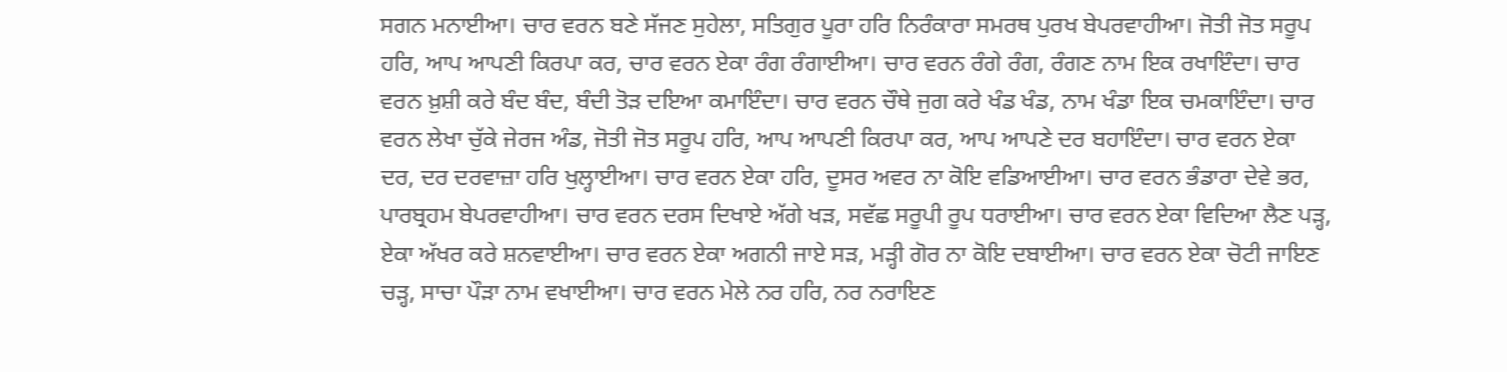ਸਗਨ ਮਨਾਈਆ। ਚਾਰ ਵਰਨ ਬਣੇ ਸੱਜਣ ਸੁਹੇਲਾ, ਸਤਿਗੁਰ ਪੂਰਾ ਹਰਿ ਨਿਰੰਕਾਰਾ ਸਮਰਥ ਪੁਰਖ ਬੇਪਰਵਾਹੀਆ। ਜੋਤੀ ਜੋਤ ਸਰੂਪ ਹਰਿ, ਆਪ ਆਪਣੀ ਕਿਰਪਾ ਕਰ, ਚਾਰ ਵਰਨ ਏਕਾ ਰੰਗ ਰੰਗਾਈਆ। ਚਾਰ ਵਰਨ ਰੰਗੇ ਰੰਗ, ਰੰਗਣ ਨਾਮ ਇਕ ਰਖਾਇੰਦਾ। ਚਾਰ ਵਰਨ ਖ਼ੁਸ਼ੀ ਕਰੇ ਬੰਦ ਬੰਦ, ਬੰਦੀ ਤੋੜ ਦਇਆ ਕਮਾਇੰਦਾ। ਚਾਰ ਵਰਨ ਚੌਥੇ ਜੁਗ ਕਰੇ ਖੰਡ ਖੰਡ, ਨਾਮ ਖੰਡਾ ਇਕ ਚਮਕਾਇੰਦਾ। ਚਾਰ ਵਰਨ ਲੇਖਾ ਚੁੱਕੇ ਜੇਰਜ ਅੰਡ, ਜੋਤੀ ਜੋਤ ਸਰੂਪ ਹਰਿ, ਆਪ ਆਪਣੀ ਕਿਰਪਾ ਕਰ, ਆਪ ਆਪਣੇ ਦਰ ਬਹਾਇੰਦਾ। ਚਾਰ ਵਰਨ ਏਕਾ ਦਰ, ਦਰ ਦਰਵਾਜ਼ਾ ਹਰਿ ਖੁਲ੍ਹਾਈਆ। ਚਾਰ ਵਰਨ ਏਕਾ ਹਰਿ, ਦੂਸਰ ਅਵਰ ਨਾ ਕੋਇ ਵਡਿਆਈਆ। ਚਾਰ ਵਰਨ ਭੰਡਾਰਾ ਦੇਵੇ ਭਰ, ਪਾਰਬ੍ਰਹਮ ਬੇਪਰਵਾਹੀਆ। ਚਾਰ ਵਰਨ ਦਰਸ ਦਿਖਾਏ ਅੱਗੇ ਖੜ, ਸਵੱਛ ਸਰੂਪੀ ਰੂਪ ਧਰਾਈਆ। ਚਾਰ ਵਰਨ ਏਕਾ ਵਿਦਿਆ ਲੈਣ ਪੜ੍ਹ, ਏਕਾ ਅੱਖਰ ਕਰੇ ਸ਼ਨਵਾਈਆ। ਚਾਰ ਵਰਨ ਏਕਾ ਅਗਨੀ ਜਾਏ ਸੜ, ਮੜ੍ਹੀ ਗੋਰ ਨਾ ਕੋਇ ਦਬਾਈਆ। ਚਾਰ ਵਰਨ ਏਕਾ ਚੋਟੀ ਜਾਇਣ ਚੜ੍ਹ, ਸਾਚਾ ਪੌੜਾ ਨਾਮ ਵਖਾਈਆ। ਚਾਰ ਵਰਨ ਮੇਲੇ ਨਰ ਹਰਿ, ਨਰ ਨਰਾਇਣ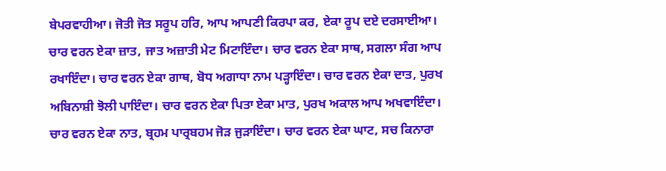ਬੇਪਰਵਾਹੀਆ। ਜੋਤੀ ਜੋਤ ਸਰੂਪ ਹਰਿ, ਆਪ ਆਪਣੀ ਕਿਰਪਾ ਕਰ, ਏਕਾ ਰੂਪ ਦਏ ਦਰਸਾਈਆ। ਚਾਰ ਵਰਨ ਏਕਾ ਜ਼ਾਤ, ਜਾਤ ਅਜ਼ਾਤੀ ਮੇਟ ਮਿਟਾਇੰਦਾ। ਚਾਰ ਵਰਨ ਏਕਾ ਸਾਥ, ਸਗਲਾ ਸੰਗ ਆਪ ਰਖਾਇੰਦਾ। ਚਾਰ ਵਰਨ ਏਕਾ ਗਾਥ, ਬੋਧ ਅਗਾਧਾ ਨਾਮ ਪੜ੍ਹਾਇੰਦਾ। ਚਾਰ ਵਰਨ ਏਕਾ ਦਾਤ, ਪੁਰਖ ਅਬਿਨਾਸ਼ੀ ਝੋਲੀ ਪਾਇੰਦਾ। ਚਾਰ ਵਰਨ ਏਕਾ ਪਿਤਾ ਏਕਾ ਮਾਤ, ਪੁਰਖ ਅਕਾਲ ਆਪ ਅਖਵਾਇੰਦਾ। ਚਾਰ ਵਰਨ ਏਕਾ ਨਾਤ, ਬ੍ਰਹਮ ਪਾਰ੍ਰਬਹਮ ਜੋੜ ਜੁੜਾਇੰਦਾ। ਚਾਰ ਵਰਨ ਏਕਾ ਘਾਟ, ਸਚ ਕਿਨਾਰਾ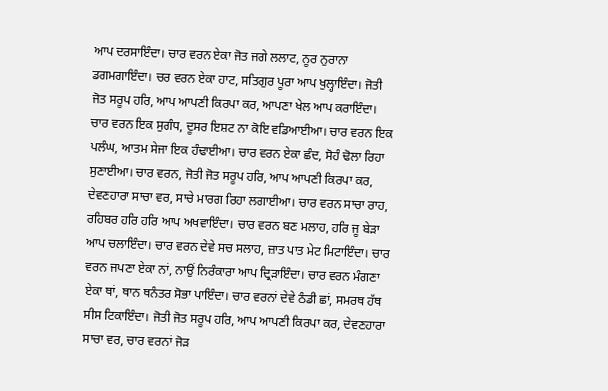ਆਪ ਦਰਸਾਇੰਦਾ। ਚਾਰ ਵਰਨ ਏਕਾ ਜੋਤ ਜਗੇ ਲਲਾਟ, ਨੂਰ ਨੁਰਾਨਾ ਡਗਮਗਾਇੰਦਾ। ਚਰ ਵਰਨ ਏਕਾ ਹਾਟ, ਸਤਿਗੁਰ ਪੂਰਾ ਆਪ ਖੁਲ੍ਹਾਇੰਦਾ। ਜੋਤੀ ਜੋਤ ਸਰੂਪ ਹਰਿ, ਆਪ ਆਪਣੀ ਕਿਰਪਾ ਕਰ, ਆਪਣਾ ਖੇਲ ਆਪ ਕਰਾਇੰਦਾ। ਚਾਰ ਵਰਨ ਇਕ ਸੁਗੰਧ, ਦੂਸਰ ਇਸ਼ਟ ਨਾ ਕੋਇ ਵਡਿਆਈਆ। ਚਾਰ ਵਰਨ ਇਕ ਪਲੰਘ, ਆਤਮ ਸੇਜਾ ਇਕ ਹੰਢਾਈਆ। ਚਾਰ ਵਰਨ ਏਕਾ ਛੰਦ, ਸੋਹੰ ਢੋਲਾ ਰਿਹਾ ਸੁਣਾਈਆ। ਚਾਰ ਵਰਨ, ਜੋਤੀ ਜੋਤ ਸਰੂਪ ਹਰਿ, ਆਪ ਆਪਣੀ ਕਿਰਪਾ ਕਰ, ਦੇਵਣਹਾਰਾ ਸਾਚਾ ਵਰ, ਸਾਚੇ ਮਾਰਗ ਰਿਹਾ ਲਗਾਈਆ। ਚਾਰ ਵਰਨ ਸਾਚਾ ਰਾਹ, ਰਹਿਬਰ ਹਰਿ ਹਰਿ ਆਪ ਅਖਵਾਇੰਦਾ। ਚਾਰ ਵਰਨ ਬਣ ਮਲਾਹ, ਹਰਿ ਜੂ ਬੇੜਾ ਆਪ ਚਲਾਇੰਦਾ। ਚਾਰ ਵਰਨ ਦੇਵੇ ਸਚ ਸਲਾਹ, ਜ਼ਾਤ ਪਾਤ ਮੇਟ ਮਿਟਾਇੰਦਾ। ਚਾਰ ਵਰਨ ਜਪਣਾ ਏਕਾ ਨਾਂ, ਨਾਉਂ ਨਿਰੰਕਾਰਾ ਆਪ ਦ੍ਰਿੜਾਇੰਦਾ। ਚਾਰ ਵਰਨ ਮੰਗਣਾ ਏਕਾ ਥਾਂ, ਥਾਨ ਥਨੰਤਰ ਸੋਭਾ ਪਾਇੰਦਾ। ਚਾਰ ਵਰਨਾਂ ਦੇਵੇ ਠੰਡੀ ਛਾਂ, ਸਮਰਥ ਹੱਥ ਸੀਸ ਟਿਕਾਇੰਦਾ। ਜੋਤੀ ਜੋਤ ਸਰੂਪ ਹਰਿ, ਆਪ ਆਪਣੀ ਕਿਰਪਾ ਕਰ, ਦੇਵਣਹਾਰਾ ਸਾਚਾ ਵਰ, ਚਾਰ ਵਰਨਾਂ ਜੋੜ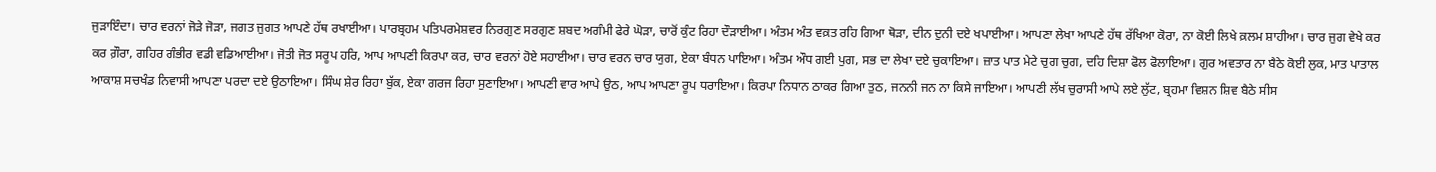ਜੁੜਾਇੰਦਾ। ਚਾਰ ਵਰਨਾਂ ਜੋੜੇ ਜੋੜਾ, ਜਗਤ ਜੁਗਤ ਆਪਣੇ ਹੱਥ ਰਖਾਈਆ। ਪਾਰਬ੍ਰਹਮ ਪਤਿਪਰਮੇਸ਼ਵਰ ਨਿਰਗੁਣ ਸਰਗੁਣ ਸ਼ਬਦ ਅਗੰਮੀ ਫੇਰੇ ਘੋੜਾ, ਚਾਰੋਂ ਕੁੰਟ ਰਿਹਾ ਦੌੜਾਈਆ। ਅੰਤਮ ਅੰਤ ਵਕ਼ਤ ਰਹਿ ਗਿਆ ਥੋੜਾ, ਦੀਨ ਦੁਨੀ ਦਏ ਖਪਾਈਆ। ਆਪਣਾ ਲੇਖਾ ਆਪਣੇ ਹੱਥ ਰੱਖਿਆ ਕੋਰਾ, ਨਾ ਕੋਈ ਲਿਖੇ ਕ਼ਲਮ ਸ਼ਾਹੀਆ। ਚਾਰ ਜੁਗ ਵੇਖੇ ਕਰ ਕਰ ਗ਼ੌਰਾ, ਗਹਿਰ ਗੰਭੀਰ ਵਡੀ ਵਡਿਆਈਆ। ਜੋਤੀ ਜੋਤ ਸਰੂਪ ਹਰਿ, ਆਪ ਆਪਣੀ ਕਿਰਪਾ ਕਰ, ਚਾਰ ਵਰਨਾਂ ਹੋਏ ਸਹਾਈਆ। ਚਾਰ ਵਰਨ ਚਾਰ ਯੁਗ, ਏਕਾ ਬੰਧਨ ਪਾਇਆ। ਅੰਤਮ ਔਧ ਗਈ ਪੁਗ, ਸਭ ਦਾ ਲੇਖਾ ਦਏ ਚੁਕਾਇਆ। ਜ਼ਾਤ ਪਾਤ ਮੇਟੇ ਚੁਗ ਚੁਗ, ਦਹਿ ਦਿਸ਼ਾ ਫੋਲ ਫੋਲਾਇਆ। ਗੁਰ ਅਵਤਾਰ ਨਾ ਬੈਠੇ ਕੋਈ ਲੁਕ, ਮਾਤ ਪਾਤਾਲ ਆਕਾਸ਼ ਸਚਖੰਡ ਨਿਵਾਸੀ ਆਪਣਾ ਪਰਦਾ ਦਏ ਉਠਾਇਆ। ਸਿੰਘ ਸ਼ੇਰ ਰਿਹਾ ਬੁੱਕ, ਏਕਾ ਗਰਜ ਰਿਹਾ ਸੁਣਾਇਆ। ਆਪਣੀ ਵਾਰ ਆਪੇ ਉਠ, ਆਪ ਆਪਣਾ ਰੂਪ ਧਰਾਇਆ। ਕਿਰਪਾ ਨਿਧਾਨ ਠਾਕਰ ਗਿਆ ਤੁਠ, ਜਨਨੀ ਜਨ ਨਾ ਕਿਸੇ ਜਾਇਆ। ਆਪਣੀ ਲੱਖ ਚੁਰਾਸੀ ਆਪੇ ਲਏ ਲੁੱਟ, ਬ੍ਰਹਮਾ ਵਿਸ਼ਨ ਸ਼ਿਵ ਬੈਠੇ ਸੀਸ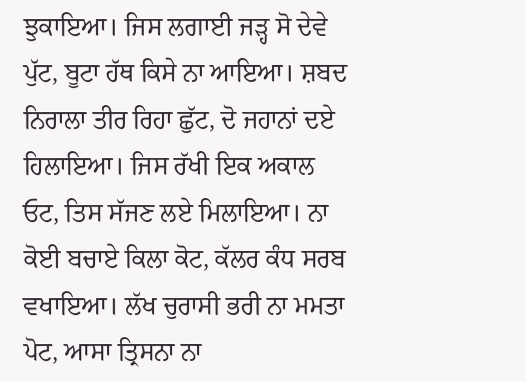ਝੁਕਾਇਆ। ਜਿਸ ਲਗਾਈ ਜੜ੍ਹ ਸੋ ਦੇਵੇ ਪੁੱਟ, ਬੂਟਾ ਹੱਥ ਕਿਸੇ ਨਾ ਆਇਆ। ਸ਼ਬਦ ਨਿਰਾਲਾ ਤੀਰ ਰਿਹਾ ਛੁੱਟ, ਦੋ ਜਹਾਨਾਂ ਦਏ ਹਿਲਾਇਆ। ਜਿਸ ਰੱਖੀ ਇਕ ਅਕਾਲ ਓਟ, ਤਿਸ ਸੱਜਣ ਲਏ ਮਿਲਾਇਆ। ਨਾ ਕੋਈ ਬਚਾਏ ਕਿਲਾ ਕੋਟ, ਕੱਲਰ ਕੰਧ ਸਰਬ ਵਖਾਇਆ। ਲੱਖ ਚੁਰਾਸੀ ਭਰੀ ਨਾ ਮਮਤਾ ਪੋਟ, ਆਸਾ ਤ੍ਰਿਸਨਾ ਨਾ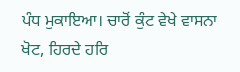ਪੰਧ ਮੁਕਾਇਆ। ਚਾਰੋਂ ਕੁੰਟ ਵੇਖੇ ਵਾਸਨਾ ਖੋਟ, ਹਿਰਦੇ ਹਰਿ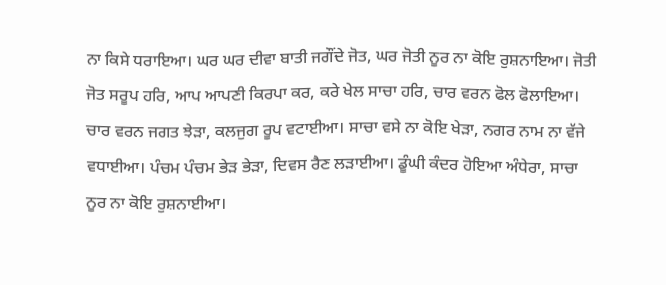ਨਾ ਕਿਸੇ ਧਰਾਇਆ। ਘਰ ਘਰ ਦੀਵਾ ਬਾਤੀ ਜਗੌਂਦੇ ਜੋਤ, ਘਰ ਜੋਤੀ ਨੂਰ ਨਾ ਕੋਇ ਰੁਸ਼ਨਾਇਆ। ਜੋਤੀ ਜੋਤ ਸਰੂਪ ਹਰਿ, ਆਪ ਆਪਣੀ ਕਿਰਪਾ ਕਰ, ਕਰੇ ਖੇਲ ਸਾਚਾ ਹਰਿ, ਚਾਰ ਵਰਨ ਫੋਲ ਫੋਲਾਇਆ। ਚਾਰ ਵਰਨ ਜਗਤ ਝੇੜਾ, ਕਲਜੁਗ ਰੂਪ ਵਟਾਈਆ। ਸਾਚਾ ਵਸੇ ਨਾ ਕੋਇ ਖੇੜਾ, ਨਗਰ ਨਾਮ ਨਾ ਵੱਜੇ ਵਧਾਈਆ। ਪੰਚਮ ਪੰਚਮ ਭੇੜ ਭੇੜਾ, ਦਿਵਸ ਰੈਣ ਲੜਾਈਆ। ਡੂੰਘੀ ਕੰਦਰ ਹੋਇਆ ਅੰਧੇਰਾ, ਸਾਚਾ ਨੂਰ ਨਾ ਕੋਇ ਰੁਸ਼ਨਾਈਆ।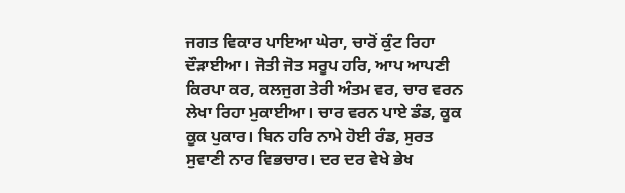ਜਗਤ ਵਿਕਾਰ ਪਾਇਆ ਘੇਰਾ, ਚਾਰੋਂ ਕੁੰਟ ਰਿਹਾ ਦੌੜਾਈਆ। ਜੋਤੀ ਜੋਤ ਸਰੂਪ ਹਰਿ, ਆਪ ਆਪਣੀ ਕਿਰਪਾ ਕਰ, ਕਲਜੁਗ ਤੇਰੀ ਅੰਤਮ ਵਰ, ਚਾਰ ਵਰਨ ਲੇਖਾ ਰਿਹਾ ਮੁਕਾਈਆ। ਚਾਰ ਵਰਨ ਪਾਏ ਡੰਡ, ਕੂਕ ਕੂਕ ਪੁਕਾਰ। ਬਿਨ ਹਰਿ ਨਾਮੇ ਹੋਈ ਰੰਡ, ਸੁਰਤ ਸੁਵਾਣੀ ਨਾਰ ਵਿਭਚਾਰ। ਦਰ ਦਰ ਵੇਖੇ ਭੇਖ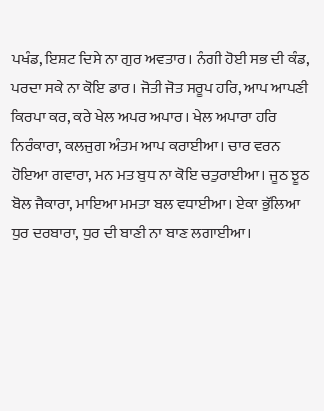ਪਖੰਡ, ਇਸ਼ਟ ਦਿਸੇ ਨਾ ਗੁਰ ਅਵਤਾਰ। ਨੰਗੀ ਹੋਈ ਸਭ ਦੀ ਕੰਡ, ਪਰਦਾ ਸਕੇ ਨਾ ਕੋਇ ਡਾਰ। ਜੋਤੀ ਜੋਤ ਸਰੂਪ ਹਰਿ, ਆਪ ਆਪਣੀ ਕਿਰਪਾ ਕਰ, ਕਰੇ ਖੇਲ ਅਪਰ ਅਪਾਰ। ਖੇਲ ਅਪਾਰਾ ਹਰਿ ਨਿਰੰਕਾਰਾ, ਕਲਜੁਗ ਅੰਤਮ ਆਪ ਕਰਾਈਆ। ਚਾਰ ਵਰਨ ਹੋਇਆ ਗਵਾਰਾ, ਮਨ ਮਤ ਬੁਧ ਨਾ ਕੋਇ ਚਤੁਰਾਈਆ। ਜੂਠ ਝੂਠ ਬੋਲ ਜੈਕਾਰਾ, ਮਾਇਆ ਮਮਤਾ ਬਲ ਵਧਾਈਆ। ਏਕਾ ਭੁੱਲਿਆ ਧੁਰ ਦਰਬਾਰਾ, ਧੁਰ ਦੀ ਬਾਣੀ ਨਾ ਬਾਣ ਲਗਾਈਆ।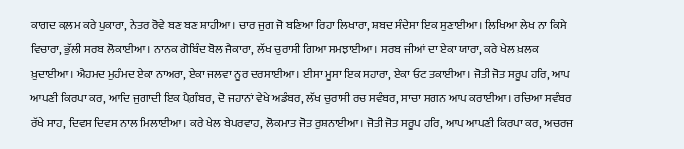ਕਾਗਦ ਕ਼ਲਮ ਕਰੇ ਪੁਕਾਰਾ, ਨੇਤਰ ਰੋਵੇ ਬਣ ਬਣ ਸ਼ਾਹੀਆ। ਚਾਰ ਜੁਗ ਜੋ ਬਣਿਆ ਰਿਹਾ ਲਿਖਾਰਾ, ਸ਼ਬਦ ਸੰਦੇਸਾ ਇਕ ਸੁਣਾਈਆ। ਲਿਖਿਆ ਲੇਖ ਨਾ ਕਿਸੇ ਵਿਚਾਰਾ, ਭੁੱਲੀ ਸਰਬ ਲੋਕਾਈਆ। ਨਾਨਕ ਗੋਬਿੰਦ ਬੋਲ ਜੈਕਾਰਾ, ਲੱਖ ਚੁਰਾਸੀ ਗਿਆ ਸਮਝਾਈਆ। ਸਰਬ ਜੀਆਂ ਦਾ ਏਕਾ ਯਾਰਾ, ਕਰੇ ਖੇਲ ਖ਼ਲਕ ਖ਼ੁਦਾਈਆ। ਐਹਮਦ ਮੁਹੰਮਦ ਏਕਾ ਨਾਅਰਾ, ਏਕਾ ਜਲਵਾ ਨੂਰ ਦਰਸਾਈਆ। ਈਸਾ ਮੂਸਾ ਇਕ ਸਹਾਰਾ, ਏਕਾ ਓਟ ਤਕਾਈਆ। ਜੋਤੀ ਜੋਤ ਸਰੂਪ ਹਰਿ, ਆਪ ਆਪਣੀ ਕਿਰਪਾ ਕਰ, ਆਦਿ ਜੁਗਾਦੀ ਇਕ ਪੈਗ਼ੰਬਰ, ਦੋ ਜਹਾਨਾਂ ਵੇਖੇ ਅਡੰਬਰ, ਲੱਖ ਚੁਰਾਸੀ ਰਚ ਸਵੰਬਰ, ਸਾਚਾ ਸਗਨ ਆਪ ਕਰਾਈਆ। ਰਚਿਆ ਸਵੰਬਰ ਰੱਖੇ ਸਾਹ, ਦਿਵਸ ਦਿਵਸ ਨਾਲ ਮਿਲਾਈਆ। ਕਰੇ ਖੇਲ ਬੇਪਰਵਾਹ, ਲੋਕਮਾਤ ਜੋਤ ਰੁਸ਼ਨਾਈਆ। ਜੋਤੀ ਜੋਤ ਸਰੂਪ ਹਰਿ, ਆਪ ਆਪਣੀ ਕਿਰਪਾ ਕਰ, ਅਚਰਜ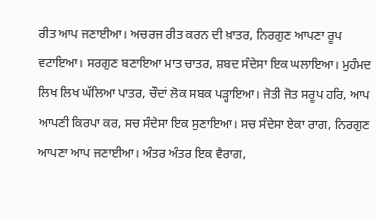ਰੀਤ ਆਪ ਜਣਾਈਆ। ਅਚਰਜ ਰੀਤ ਕਰਨ ਦੀ ਖ਼ਾਤਰ, ਨਿਰਗੁਣ ਆਪਣਾ ਰੂਪ ਵਟਾਇਆ। ਸਰਗੁਣ ਬਣਾਇਆ ਮਾਤ ਚਾਤਰ, ਸ਼ਬਦ ਸੰਦੇਸਾ ਇਕ ਘਲਾਇਆ। ਮੁਹੰਮਦ ਲਿਖ ਲਿਖ ਘੱਲਿਆ ਪਾਤਰ, ਚੌਦਾਂ ਲੋਕ ਸਬਕ ਪੜ੍ਹਾਇਆ। ਜੋਤੀ ਜੋਤ ਸਰੂਪ ਹਰਿ, ਆਪ ਆਪਣੀ ਕਿਰਪਾ ਕਰ, ਸਚ ਸੰਦੇਸਾ ਇਕ ਸੁਣਾਇਆ। ਸਚ ਸੰਦੇਸਾ ਏਕਾ ਰਾਗ, ਨਿਰਗੁਣ ਆਪਣਾ ਆਪ ਜਣਾਈਆ। ਅੰਤਰ ਅੰਤਰ ਇਕ ਵੈਰਾਗ,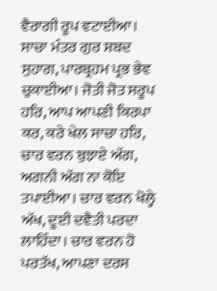ਵੈਰਾਗੀ ਰੂਪ ਵਟਾਈਆ। ਸਾਚਾ ਮੰਤਰ ਗੁਰ ਸ਼ਬਦ ਸੁਹਾਗ, ਪਾਰਬ੍ਰਹਮ ਪ੍ਰਭ ਭੇਵ ਚੁਕਾਈਆ। ਜੋਤੀ ਜੋਤ ਸਰੂਪ ਹਰਿ, ਆਪ ਆਪਣੀ ਕਿਰਪਾ ਕਰ, ਕਰੇ ਖੇਲ ਸਾਚਾ ਹਰਿ, ਚਾਰ ਵਰਨ ਬੁਝਾਏ ਅੱਗ, ਅਗਨੀ ਅੱਗ ਨਾ ਕੋਇ ਤਪਾਈਆ। ਚਾਰ ਵਰਨ ਖੋਲ੍ਹੇ ਅੱਖ, ਦੂਈ ਦਵੈਤੀ ਪਰਦਾ ਲਾਹਿੰਦਾ। ਚਾਰ ਵਰਨ ਹੋ ਪਰਤੱਖ, ਆਪਣਾ ਦਰਸ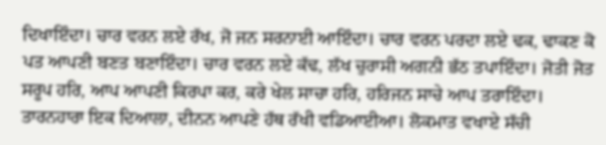ਦਿਖਾਇੰਦਾ। ਚਾਰ ਵਰਨ ਲਏ ਰੱਖ, ਜੋ ਜਨ ਸਰਨਾਈ ਆਇੰਦਾ। ਚਾਰ ਵਰਨ ਪਰਦਾ ਲਏ ਢਕ, ਢਾਕਣ ਕੋ ਪਤ ਆਪਣੀ ਬਣਤ ਬਣਾਇੰਦਾ। ਚਾਰ ਵਰਨ ਲਏ ਕੱਢ, ਲੱਖ ਚੁਰਾਸੀ ਅਗਨੀ ਭੱਠ ਤਪਾਇੰਦਾ। ਜੋਤੀ ਜੋਤ ਸਰੂਪ ਹਰਿ, ਆਪ ਆਪਣੀ ਕਿਰਪਾ ਕਰ, ਕਰੇ ਖੇਲ ਸਾਚਾ ਹਰਿ, ਹਰਿਜਨ ਸਾਚੇ ਆਪ ਤਰਾਇੰਦਾ। ਤਾਰਨਹਾਰਾ ਇਕ ਦਿਆਲਾ, ਦੀਨਨ ਆਪਣੇ ਹੱਥ ਰੱਖੀ ਵਡਿਆਈਆ। ਲੋਕਮਾਤ ਵਖਾਏ ਸੱਚੀ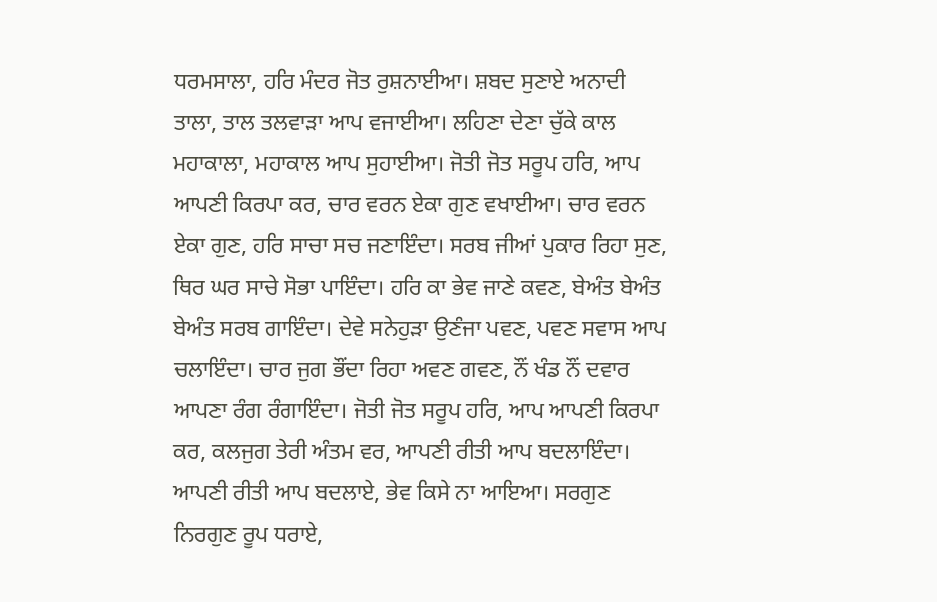ਧਰਮਸਾਲਾ, ਹਰਿ ਮੰਦਰ ਜੋਤ ਰੁਸ਼ਨਾਈਆ। ਸ਼ਬਦ ਸੁਣਾਏ ਅਨਾਦੀ ਤਾਲਾ, ਤਾਲ ਤਲਵਾੜਾ ਆਪ ਵਜਾਈਆ। ਲਹਿਣਾ ਦੇਣਾ ਚੁੱਕੇ ਕਾਲ ਮਹਾਕਾਲਾ, ਮਹਾਕਾਲ ਆਪ ਸੁਹਾਈਆ। ਜੋਤੀ ਜੋਤ ਸਰੂਪ ਹਰਿ, ਆਪ ਆਪਣੀ ਕਿਰਪਾ ਕਰ, ਚਾਰ ਵਰਨ ਏਕਾ ਗੁਣ ਵਖਾਈਆ। ਚਾਰ ਵਰਨ ਏਕਾ ਗੁਣ, ਹਰਿ ਸਾਚਾ ਸਚ ਜਣਾਇੰਦਾ। ਸਰਬ ਜੀਆਂ ਪੁਕਾਰ ਰਿਹਾ ਸੁਣ, ਥਿਰ ਘਰ ਸਾਚੇ ਸੋਭਾ ਪਾਇੰਦਾ। ਹਰਿ ਕਾ ਭੇਵ ਜਾਣੇ ਕਵਣ, ਬੇਅੰਤ ਬੇਅੰਤ ਬੇਅੰਤ ਸਰਬ ਗਾਇੰਦਾ। ਦੇਵੇ ਸਨੇਹੁੜਾ ਉਣੰਜਾ ਪਵਣ, ਪਵਣ ਸਵਾਸ ਆਪ ਚਲਾਇੰਦਾ। ਚਾਰ ਜੁਗ ਭੌਂਦਾ ਰਿਹਾ ਅਵਣ ਗਵਣ, ਨੌਂ ਖੰਡ ਨੌਂ ਦਵਾਰ ਆਪਣਾ ਰੰਗ ਰੰਗਾਇੰਦਾ। ਜੋਤੀ ਜੋਤ ਸਰੂਪ ਹਰਿ, ਆਪ ਆਪਣੀ ਕਿਰਪਾ ਕਰ, ਕਲਜੁਗ ਤੇਰੀ ਅੰਤਮ ਵਰ, ਆਪਣੀ ਰੀਤੀ ਆਪ ਬਦਲਾਇੰਦਾ। ਆਪਣੀ ਰੀਤੀ ਆਪ ਬਦਲਾਏ, ਭੇਵ ਕਿਸੇ ਨਾ ਆਇਆ। ਸਰਗੁਣ ਨਿਰਗੁਣ ਰੂਪ ਧਰਾਏ,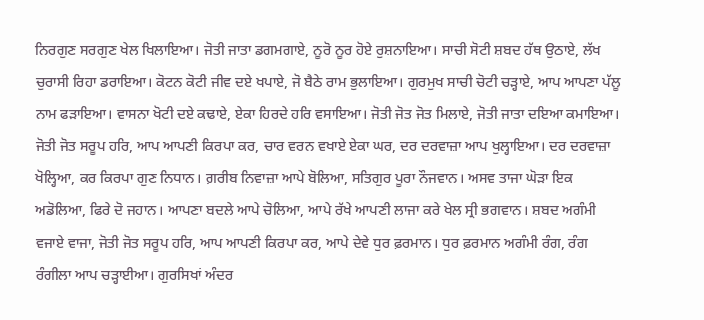ਨਿਰਗੁਣ ਸਰਗੁਣ ਖੇਲ ਖਿਲਾਇਆ। ਜੋਤੀ ਜਾਤਾ ਡਗਮਗਾਏ, ਨੂਰੋ ਨੂਰ ਹੋਏ ਰੁਸ਼ਨਾਇਆ। ਸਾਚੀ ਸੋਟੀ ਸ਼ਬਦ ਹੱਥ ਉਠਾਏ, ਲੱਖ ਚੁਰਾਸੀ ਰਿਹਾ ਡਰਾਇਆ। ਕੋਟਨ ਕੋਟੀ ਜੀਵ ਦਏ ਖਪਾਏ, ਜੋ ਬੈਠੇ ਰਾਮ ਭੁਲਾਇਆ। ਗੁਰਮੁਖ ਸਾਚੀ ਚੋਟੀ ਚੜ੍ਹਾਏ, ਆਪ ਆਪਣਾ ਪੱਲੂ ਨਾਮ ਫੜਾਇਆ। ਵਾਸਨਾ ਖੋਟੀ ਦਏ ਕਢਾਏ, ਏਕਾ ਹਿਰਦੇ ਹਰਿ ਵਸਾਇਆ। ਜੋਤੀ ਜੋਤ ਜੋਤ ਮਿਲਾਏ, ਜੋਤੀ ਜਾਤਾ ਦਇਆ ਕਮਾਇਆ। ਜੋਤੀ ਜੋਤ ਸਰੂਪ ਹਰਿ, ਆਪ ਆਪਣੀ ਕਿਰਪਾ ਕਰ, ਚਾਰ ਵਰਨ ਵਖਾਏ ਏਕਾ ਘਰ, ਦਰ ਦਰਵਾਜ਼ਾ ਆਪ ਖੁਲ੍ਹਾਇਆ। ਦਰ ਦਰਵਾਜ਼ਾ ਖੋਲ੍ਹਿਆ, ਕਰ ਕਿਰਪਾ ਗੁਣ ਨਿਧਾਨ। ਗ਼ਰੀਬ ਨਿਵਾਜ਼ਾ ਆਪੇ ਬੋਲਿਆ, ਸਤਿਗੁਰ ਪੂਰਾ ਨੌਜਵਾਨ। ਅਸਵ ਤਾਜਾ ਘੋੜਾ ਇਕ ਅਡੋਲਿਆ, ਫਿਰੇ ਦੋ ਜਹਾਨ। ਆਪਣਾ ਬਦਲੇ ਆਪੇ ਚੋਲਿਆ, ਆਪੇ ਰੱਖੇ ਆਪਣੀ ਲਾਜਾ ਕਰੇ ਖੇਲ ਸ੍ਰੀ ਭਗਵਾਨ। ਸ਼ਬਦ ਅਗੰਮੀ ਵਜਾਏ ਵਾਜਾ, ਜੋਤੀ ਜੋਤ ਸਰੂਪ ਹਰਿ, ਆਪ ਆਪਣੀ ਕਿਰਪਾ ਕਰ, ਆਪੇ ਦੇਵੇ ਧੁਰ ਫ਼ਰਮਾਨ। ਧੁਰ ਫ਼ਰਮਾਨ ਅਗੰਮੀ ਰੰਗ, ਰੰਗ ਰੰਗੀਲਾ ਆਪ ਚੜ੍ਹਾਈਆ। ਗੁਰਸਿਖਾਂ ਅੰਦਰ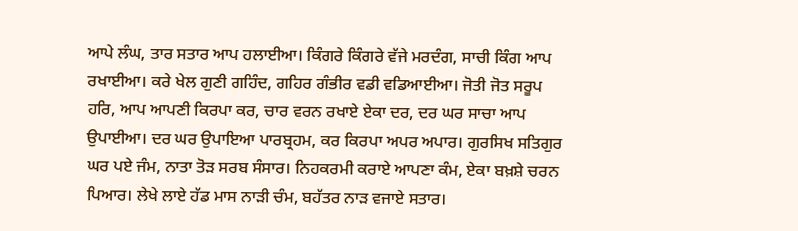ਆਪੇ ਲੰਘ, ਤਾਰ ਸਤਾਰ ਆਪ ਹਲਾਈਆ। ਕਿੰਗਰੇ ਕਿੰਗਰੇ ਵੱਜੇ ਮਰਦੰਗ, ਸਾਚੀ ਕਿੰਗ ਆਪ ਰਖਾਈਆ। ਕਰੇ ਖੇਲ ਗੁਣੀ ਗਹਿੰਦ, ਗਹਿਰ ਗੰਭੀਰ ਵਡੀ ਵਡਿਆਈਆ। ਜੋਤੀ ਜੋਤ ਸਰੂਪ ਹਰਿ, ਆਪ ਆਪਣੀ ਕਿਰਪਾ ਕਰ, ਚਾਰ ਵਰਨ ਰਖਾਏ ਏਕਾ ਦਰ, ਦਰ ਘਰ ਸਾਚਾ ਆਪ ਉਪਾਈਆ। ਦਰ ਘਰ ਉਪਾਇਆ ਪਾਰਬ੍ਰਹਮ, ਕਰ ਕਿਰਪਾ ਅਪਰ ਅਪਾਰ। ਗੁਰਸਿਖ ਸਤਿਗੁਰ ਘਰ ਪਏ ਜੰਮ, ਨਾਤਾ ਤੋੜ ਸਰਬ ਸੰਸਾਰ। ਨਿਹਕਰਮੀ ਕਰਾਏ ਆਪਣਾ ਕੰਮ, ਏਕਾ ਬਖ਼ਸ਼ੇ ਚਰਨ ਪਿਆਰ। ਲੇਖੇ ਲਾਏ ਹੱਡ ਮਾਸ ਨਾੜੀ ਚੰਮ, ਬਹੱਤਰ ਨਾੜ ਵਜਾਏ ਸਤਾਰ।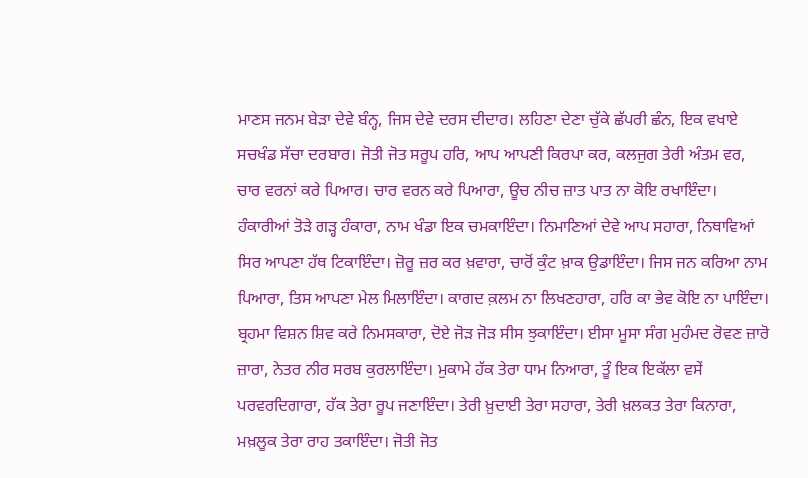ਮਾਣਸ ਜਨਮ ਬੇੜਾ ਦੇਵੇ ਬੰਨ੍ਹ, ਜਿਸ ਦੇਵੇ ਦਰਸ ਦੀਦਾਰ। ਲਹਿਣਾ ਦੇਣਾ ਚੁੱਕੇ ਛੱਪਰੀ ਛੰਨ, ਇਕ ਵਖਾਏ ਸਚਖੰਡ ਸੱਚਾ ਦਰਬਾਰ। ਜੋਤੀ ਜੋਤ ਸਰੂਪ ਹਰਿ, ਆਪ ਆਪਣੀ ਕਿਰਪਾ ਕਰ, ਕਲਜੁਗ ਤੇਰੀ ਅੰਤਮ ਵਰ, ਚਾਰ ਵਰਨਾਂ ਕਰੇ ਪਿਆਰ। ਚਾਰ ਵਰਨ ਕਰੇ ਪਿਆਰਾ, ਊਚ ਨੀਚ ਜ਼ਾਤ ਪਾਤ ਨਾ ਕੋਇ ਰਖਾਇੰਦਾ। ਹੰਕਾਰੀਆਂ ਤੋੜੇ ਗੜ੍ਹ ਹੰਕਾਰਾ, ਨਾਮ ਖੰਡਾ ਇਕ ਚਮਕਾਇੰਦਾ। ਨਿਮਾਣਿਆਂ ਦੇਵੇ ਆਪ ਸਹਾਰਾ, ਨਿਥਾਵਿਆਂ ਸਿਰ ਆਪਣਾ ਹੱਥ ਟਿਕਾਇੰਦਾ। ਜ਼ੋਰੂ ਜ਼ਰ ਕਰ ਖ਼ਵਾਰਾ, ਚਾਰੋਂ ਕੁੰਟ ਖ਼ਾਕ ਉਡਾਇੰਦਾ। ਜਿਸ ਜਨ ਕਰਿਆ ਨਾਮ ਪਿਆਰਾ, ਤਿਸ ਆਪਣਾ ਮੇਲ ਮਿਲਾਇੰਦਾ। ਕਾਗਦ ਕ਼ਲਮ ਨਾ ਲਿਖਣਹਾਰਾ, ਹਰਿ ਕਾ ਭੇਵ ਕੋਇ ਨਾ ਪਾਇੰਦਾ। ਬ੍ਰਹਮਾ ਵਿਸ਼ਨ ਸ਼ਿਵ ਕਰੇ ਨਿਮਸਕਾਰਾ, ਦੋਏ ਜੋੜ ਜੋੜ ਸੀਸ ਝੁਕਾਇੰਦਾ। ਈਸਾ ਮੂਸਾ ਸੰਗ ਮੁਹੰਮਦ ਰੋਵਣ ਜ਼ਾਰੋ ਜ਼ਾਰਾ, ਨੇਤਰ ਨੀਰ ਸਰਬ ਕੁਰਲਾਇੰਦਾ। ਮੁਕਾਮੇ ਹੱਕ ਤੇਰਾ ਧਾਮ ਨਿਆਰਾ, ਤੂੰ ਇਕ ਇਕੱਲਾ ਵਸੇਂ ਪਰਵਰਦਿਗਾਰਾ, ਹੱਕ ਤੇਰਾ ਰੂਪ ਜਣਾਇੰਦਾ। ਤੇਰੀ ਖ਼ੁਦਾਈ ਤੇਰਾ ਸਹਾਰਾ, ਤੇਰੀ ਖ਼ਲਕਤ ਤੇਰਾ ਕਿਨਾਰਾ, ਮਖ਼ਲੂਕ ਤੇਰਾ ਰਾਹ ਤਕਾਇੰਦਾ। ਜੋਤੀ ਜੋਤ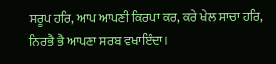ਸਰੂਪ ਹਰਿ, ਆਪ ਆਪਣੀ ਕਿਰਪਾ ਕਰ, ਕਰੇ ਖੇਲ ਸਾਚਾ ਹਰਿ, ਨਿਰਭੈ ਭੈ ਆਪਣਾ ਸਰਬ ਵਖਾਇੰਦਾ।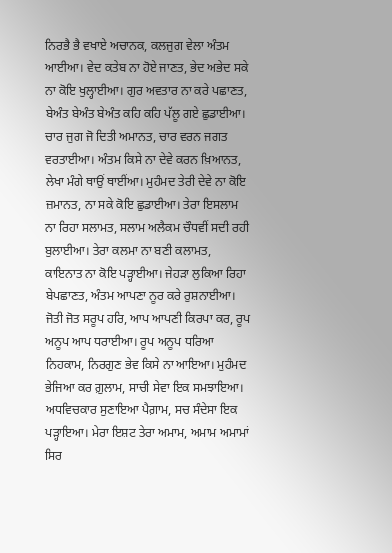ਨਿਰਭੈ ਭੈ ਵਖਾਏ ਅਚਾਨਕ, ਕਲਜੁਗ ਵੇਲਾ ਅੰਤਮ ਆਈਆ। ਵੇਦ ਕਤੇਬ ਨਾ ਹੋਏ ਜਾਣਤ, ਭੇਦ ਅਭੇਦ ਸਕੇ ਨਾ ਕੋਇ ਖੁਲ੍ਹਾਈਆ। ਗੁਰ ਅਵਤਾਰ ਨਾ ਕਰੇ ਪਛਾਣਤ, ਬੇਅੰਤ ਬੇਅੰਤ ਬੇਅੰਤ ਕਹਿ ਕਹਿ ਪੱਲੂ ਗਏ ਛੁਡਾਈਆ। ਚਾਰ ਜੁਗ ਜੋ ਦਿਤੀ ਅਮਾਨਤ, ਚਾਰ ਵਰਨ ਜਗਤ ਵਰਤਾਈਆ। ਅੰਤਮ ਕਿਸੇ ਨਾ ਦੇਵੇ ਕਰਨ ਖ਼ਿਆਨਤ, ਲੇਖਾ ਮੰਗੇ ਥਾਉਂ ਥਾਈਂਆ। ਮੁਹੰਮਦ ਤੇਰੀ ਦੇਵੇ ਨਾ ਕੋਇ ਜ਼ਮਾਨਤ, ਨਾ ਸਕੇ ਕੋਇ ਛੁਡਾਈਆ। ਤੇਰਾ ਇਸਲਾਮ ਨਾ ਰਿਹਾ ਸਲਾਮਤ, ਸਲਾਮ ਅਲੈਕਮ ਚੌਧਵੀਂ ਸਦੀ ਰਹੀ ਬੁਲਾਈਆ। ਤੇਰਾ ਕਲਮਾ ਨਾ ਬਣੀ ਕਲਾਮਤ, ਕਾਇਨਾਤ ਨਾ ਕੋਇ ਪੜ੍ਹਾਈਆ। ਜੇਹੜਾ ਲੁਕਿਆ ਰਿਹਾ ਬੇਪਛਾਣਤ, ਅੰਤਮ ਆਪਣਾ ਨੂਰ ਕਰੇ ਰੁਸ਼ਨਾਈਆ। ਜੋਤੀ ਜੋਤ ਸਰੂਪ ਹਰਿ, ਆਪ ਆਪਣੀ ਕਿਰਪਾ ਕਰ, ਰੂਪ ਅਨੂਪ ਆਪ ਧਰਾਈਆ। ਰੂਪ ਅਨੂਪ ਧਰਿਆ ਨਿਹਕਾਮ, ਨਿਰਗੁਣ ਭੇਵ ਕਿਸੇ ਨਾ ਆਇਆ। ਮੁਹੰਮਦ ਭੇਜਿਆ ਕਰ ਗ਼ੁਲਾਮ, ਸਾਚੀ ਸੇਵਾ ਇਕ ਸਮਝਾਇਆ। ਅਧਵਿਚਕਾਰ ਸੁਣਾਇਆ ਪੈਗ਼ਾਮ, ਸਚ ਸੰਦੇਸਾ ਇਕ ਪੜ੍ਹਾਇਆ। ਮੇਰਾ ਇਸ਼ਟ ਤੇਰਾ ਅਮਾਮ, ਅਮਾਮ ਅਮਾਮਾਂ ਸਿਰ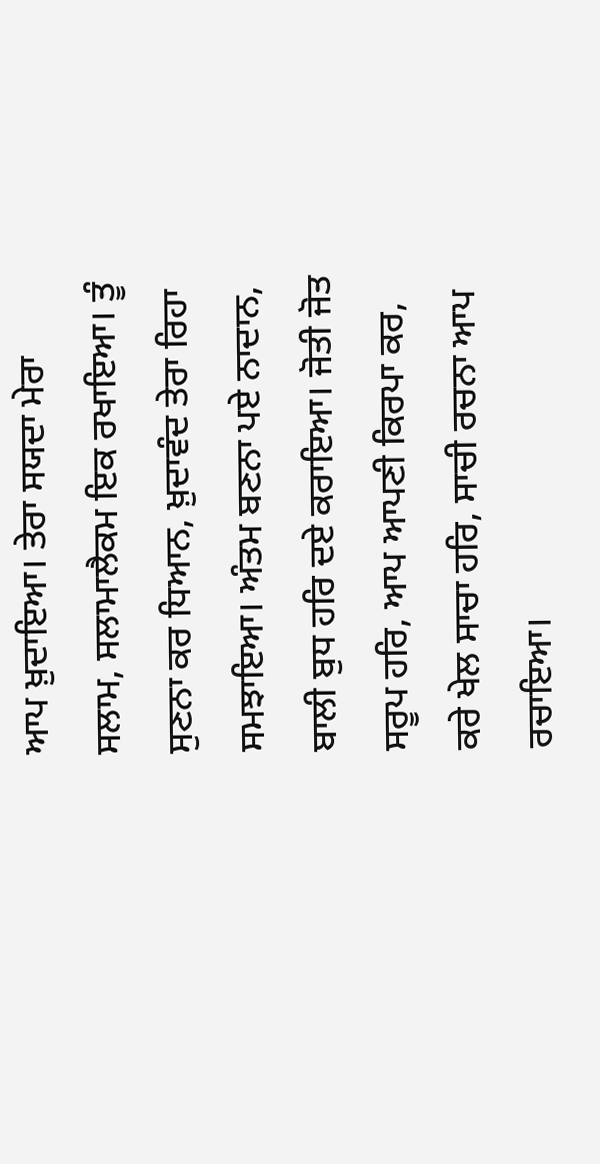ਆਪ ਖ਼ੁਦਾਇਆ। ਤੇਰਾ ਸਯਦਾ ਮੇਰਾ ਸਲਾਮ, ਸਲਾਮਾਲੈਕਮ ਇਕ ਰਖਾਇਆ। ਤੂੰ ਸੁਣਨਾ ਕਰ ਧਿਆਨ, ਖ਼ੁਦਾਵੰਦ ਤੇਰਾ ਰਿਹਾ ਸਮਝਾਇਆ। ਅੰਤਮ ਬਣਨਾ ਪਏ ਨਾਦਾਨ, ਬਾਲੀ ਬੁਧ ਹਰਿ ਦਏ ਕਰਾਇਆ। ਜੋਤੀ ਜੋਤ ਸਰੂਪ ਹਰਿ, ਆਪ ਆਪਣੀ ਕਿਰਪਾ ਕਰ, ਕਰੇ ਖੇਲ ਸਾਚਾ ਹਰਿ, ਸਾਚੀ ਰਚਨਾ ਆਪ ਰਚਾਇਆ।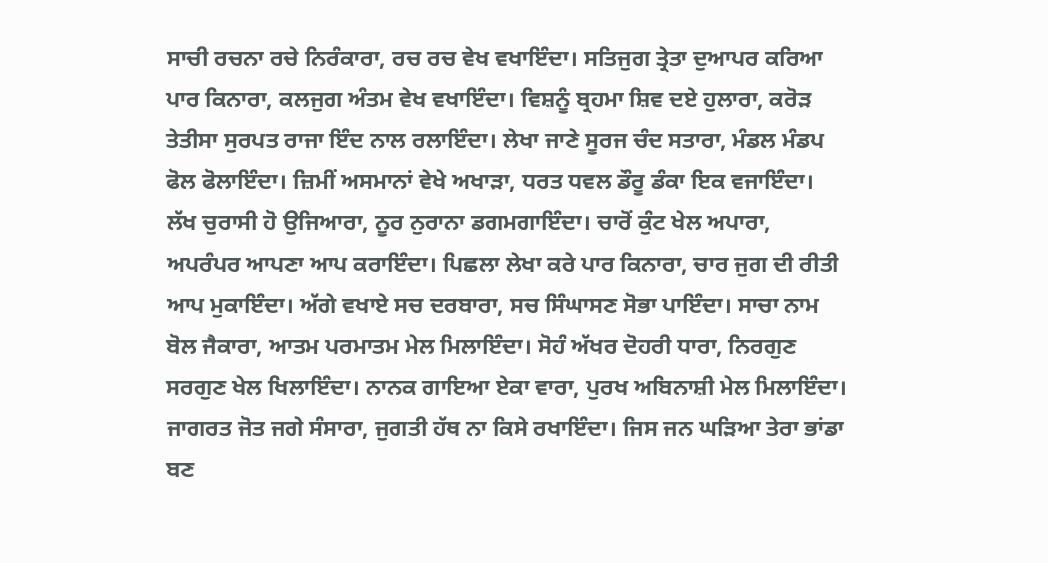ਸਾਚੀ ਰਚਨਾ ਰਚੇ ਨਿਰੰਕਾਰਾ, ਰਚ ਰਚ ਵੇਖ ਵਖਾਇੰਦਾ। ਸਤਿਜੁਗ ਤ੍ਰੇਤਾ ਦੁਆਪਰ ਕਰਿਆ ਪਾਰ ਕਿਨਾਰਾ, ਕਲਜੁਗ ਅੰਤਮ ਵੇਖ ਵਖਾਇੰਦਾ। ਵਿਸ਼ਨੂੰ ਬ੍ਰਹਮਾ ਸ਼ਿਵ ਦਏ ਹੁਲਾਰਾ, ਕਰੋੜ ਤੇਤੀਸਾ ਸੁਰਪਤ ਰਾਜਾ ਇੰਦ ਨਾਲ ਰਲਾਇੰਦਾ। ਲੇਖਾ ਜਾਣੇ ਸੂਰਜ ਚੰਦ ਸਤਾਰਾ, ਮੰਡਲ ਮੰਡਪ ਫੋਲ ਫੋਲਾਇੰਦਾ। ਜ਼ਿਮੀਂ ਅਸਮਾਨਾਂ ਵੇਖੇ ਅਖਾੜਾ, ਧਰਤ ਧਵਲ ਡੌਰੂ ਡੰਕਾ ਇਕ ਵਜਾਇੰਦਾ। ਲੱਖ ਚੁਰਾਸੀ ਹੋ ਉਜਿਆਰਾ, ਨੂਰ ਨੁਰਾਨਾ ਡਗਮਗਾਇੰਦਾ। ਚਾਰੋਂ ਕੁੰਟ ਖੇਲ ਅਪਾਰਾ, ਅਪਰੰਪਰ ਆਪਣਾ ਆਪ ਕਰਾਇੰਦਾ। ਪਿਛਲਾ ਲੇਖਾ ਕਰੇ ਪਾਰ ਕਿਨਾਰਾ, ਚਾਰ ਜੁਗ ਦੀ ਰੀਤੀ ਆਪ ਮੁਕਾਇੰਦਾ। ਅੱਗੇ ਵਖਾਏ ਸਚ ਦਰਬਾਰਾ, ਸਚ ਸਿੰਘਾਸਣ ਸੋਭਾ ਪਾਇੰਦਾ। ਸਾਚਾ ਨਾਮ ਬੋਲ ਜੈਕਾਰਾ, ਆਤਮ ਪਰਮਾਤਮ ਮੇਲ ਮਿਲਾਇੰਦਾ। ਸੋਹੰ ਅੱਖਰ ਦੋਹਰੀ ਧਾਰਾ, ਨਿਰਗੁਣ ਸਰਗੁਣ ਖੇਲ ਖਿਲਾਇੰਦਾ। ਨਾਨਕ ਗਾਇਆ ਏਕਾ ਵਾਰਾ, ਪੁਰਖ ਅਬਿਨਾਸ਼ੀ ਮੇਲ ਮਿਲਾਇੰਦਾ। ਜਾਗਰਤ ਜੋਤ ਜਗੇ ਸੰਸਾਰਾ, ਜੁਗਤੀ ਹੱਥ ਨਾ ਕਿਸੇ ਰਖਾਇੰਦਾ। ਜਿਸ ਜਨ ਘੜਿਆ ਤੇਰਾ ਭਾਂਡਾ ਬਣ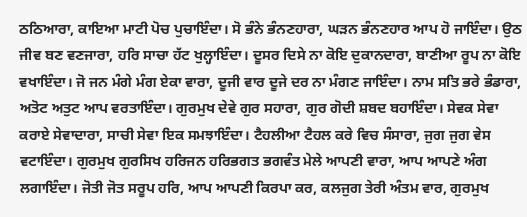ਠਠਿਆਰਾ, ਕਾਇਆ ਮਾਟੀ ਪੋਚ ਪੁਚਾਇੰਦਾ। ਸੋ ਭੰਨੇ ਭੰਨਣਹਾਰਾ, ਘੜਨ ਭੰਨਣਹਾਰ ਆਪ ਹੋ ਜਾਇੰਦਾ। ਉਠ ਜੀਵ ਬਣ ਵਣਜਾਰਾ, ਹਰਿ ਸਾਚਾ ਹੱਟ ਖੁਲ੍ਹਾਇੰਦਾ। ਦੂਸਰ ਦਿਸੇ ਨਾ ਕੋਇ ਦੁਕਾਨਦਾਰਾ, ਬਾਣੀਆ ਰੂਪ ਨਾ ਕੋਇ ਵਖਾਇੰਦਾ। ਜੋ ਜਨ ਮੰਗੇ ਮੰਗ ਏਕਾ ਵਾਰਾ, ਦੂਜੀ ਵਾਰ ਦੂਜੇ ਦਰ ਨਾ ਮੰਗਣ ਜਾਇੰਦਾ। ਨਾਮ ਸਤਿ ਭਰੇ ਭੰਡਾਰਾ, ਅਤੋਟ ਅਤੁਟ ਆਪ ਵਰਤਾਇੰਦਾ। ਗੁਰਮੁਖ ਦੇਵੇ ਗੁਰ ਸਹਾਰਾ, ਗੁਰ ਗੋਦੀ ਸ਼ਬਦ ਬਹਾਇੰਦਾ। ਸੇਵਕ ਸੇਵਾ ਕਰਾਏ ਸੇਵਾਦਾਰਾ, ਸਾਚੀ ਸੇਵਾ ਇਕ ਸਮਝਾਇੰਦਾ। ਟੈਹਲੀਆ ਟੈਹਲ ਕਰੇ ਵਿਚ ਸੰਸਾਰਾ, ਜੁਗ ਜੁਗ ਵੇਸ ਵਟਾਇੰਦਾ। ਗੁਰਮੁਖ ਗੁਰਸਿਖ ਹਰਿਜਨ ਹਰਿਭਗਤ ਭਗਵੰਤ ਮੇਲੇ ਆਪਣੀ ਵਾਰਾ, ਆਪ ਆਪਣੇ ਅੰਗ ਲਗਾਇੰਦਾ। ਜੋਤੀ ਜੋਤ ਸਰੂਪ ਹਰਿ, ਆਪ ਆਪਣੀ ਕਿਰਪਾ ਕਰ, ਕਲਜੁਗ ਤੇਰੀ ਅੰਤਮ ਵਾਰ, ਗੁਰਮੁਖ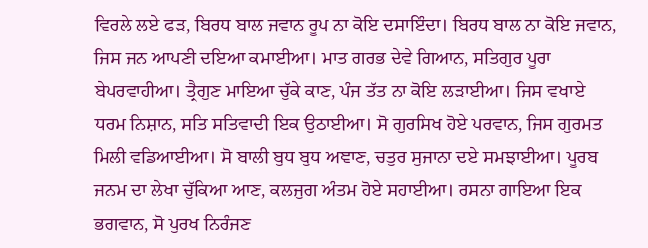ਵਿਰਲੇ ਲਏ ਫੜ, ਬਿਰਧ ਬਾਲ ਜਵਾਨ ਰੂਪ ਨਾ ਕੋਇ ਦਸਾਇੰਦਾ। ਬਿਰਧ ਬਾਲ ਨਾ ਕੋਇ ਜਵਾਨ, ਜਿਸ ਜਨ ਆਪਣੀ ਦਇਆ ਕਮਾਈਆ। ਮਾਤ ਗਰਭ ਦੇਵੇ ਗਿਆਨ, ਸਤਿਗੁਰ ਪੂਰਾ ਬੇਪਰਵਾਹੀਆ। ਤ੍ਰੈਗੁਣ ਮਾਇਆ ਚੁੱਕੇ ਕਾਣ, ਪੰਜ ਤੱਤ ਨਾ ਕੋਇ ਲੜਾਈਆ। ਜਿਸ ਵਖਾਏ ਧਰਮ ਨਿਸ਼ਾਨ, ਸਤਿ ਸਤਿਵਾਦੀ ਇਕ ਉਠਾਈਆ। ਸੋ ਗੁਰਸਿਖ ਹੋਏ ਪਰਵਾਨ, ਜਿਸ ਗੁਰਮਤ ਮਿਲੀ ਵਡਿਆਈਆ। ਸੋ ਬਾਲੀ ਬੁਧ ਬੁਧ ਅਞਾਣ, ਚਤੁਰ ਸੁਜਾਨਾ ਦਏ ਸਮਝਾਈਆ। ਪੂਰਬ ਜਨਮ ਦਾ ਲੇਖਾ ਚੁੱਕਿਆ ਆਣ, ਕਲਜੁਗ ਅੰਤਮ ਹੋਏ ਸਹਾਈਆ। ਰਸਨਾ ਗਾਇਆ ਇਕ ਭਗਵਾਨ, ਸੋ ਪੁਰਖ ਨਿਰੰਜਣ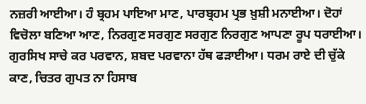ਨਜ਼ਰੀ ਆਈਆ। ਹੰ ਬ੍ਰਹਮ ਪਾਇਆ ਮਾਣ, ਪਾਰਬ੍ਰਹਮ ਪ੍ਰਭ ਖ਼ੁਸ਼ੀ ਮਨਾਈਆ। ਦੋਹਾਂ ਵਿਚੋਲਾ ਬਣਿਆ ਆਣ, ਨਿਰਗੁਣ ਸਰਗੁਣ ਸਰਗੁਣ ਨਿਰਗੁਣ ਆਪਣਾ ਰੂਪ ਧਰਾਈਆ। ਗੁਰਸਿਖ ਸਾਚੇ ਕਰ ਪਰਵਾਨ, ਸ਼ਬਦ ਪਰਵਾਨਾ ਹੱਥ ਫੜਾਈਆ। ਧਰਮ ਰਾਏ ਦੀ ਚੁੱਕੇ ਕਾਣ, ਚਿਤਰ ਗੁਪਤ ਨਾ ਹਿਸਾਬ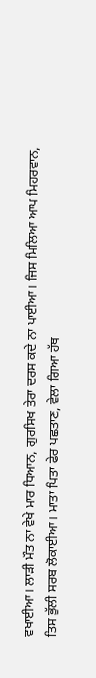ਵਖਾਈਆ। ਲਾੜੀ ਮੌਤ ਨਾ ਵੇਖੇ ਮਾਰ ਧਿਆਨ, ਗੁਰਸਿਖ ਤੇਰਾ ਦਰਸ ਕਦੇ ਨਾ ਪਾਈਆ। ਜਿਸ ਮਿਲਿਆ ਆਪ ਮਿਹਰਵਾਨ, ਤਿਸ ਭੁੱਲੀ ਸਰਬ ਲੋਕਾਈਆ। ਮਾਤਾ ਪਿਤਾ ਫੇਰ ਪਛਤਾਣ, ਵੇਲਾ ਗਿਆ ਹੱਥ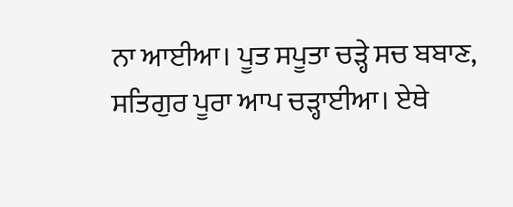ਨਾ ਆਈਆ। ਪੂਤ ਸਪੂਤਾ ਚੜ੍ਹੇ ਸਚ ਬਬਾਣ, ਸਤਿਗੁਰ ਪੂਰਾ ਆਪ ਚੜ੍ਹਾਈਆ। ਏਥੇ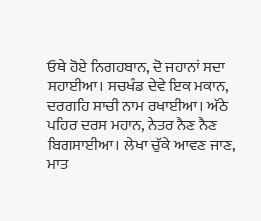ਓਥੇ ਹੋਏ ਨਿਗਹਬਾਨ, ਦੋ ਜਹਾਨਾਂ ਸਦਾ ਸਹਾਈਆ। ਸਚਖੰਡ ਦੇਵੇ ਇਕ ਮਕਾਨ, ਦਰਗਹਿ ਸਾਚੀ ਨਾਮ ਰਖਾਈਆ। ਅੱਠੇ ਪਹਿਰ ਦਰਸ ਮਹਾਨ, ਨੇਤਰ ਨੈਣ ਨੈਣ ਬਿਗਸਾਈਆ। ਲੇਖਾ ਚੁੱਕੇ ਆਵਣ ਜਾਣ, ਮਾਤ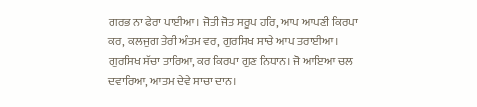ਗਰਭ ਨਾ ਫੇਰਾ ਪਾਈਆ। ਜੋਤੀ ਜੋਤ ਸਰੂਪ ਹਰਿ, ਆਪ ਆਪਣੀ ਕਿਰਪਾ ਕਰ, ਕਲਜੁਗ ਤੇਰੀ ਅੰਤਮ ਵਰ, ਗੁਰਸਿਖ ਸਾਚੇ ਆਪ ਤਰਾਈਆ। ਗੁਰਸਿਖ ਸੱਚਾ ਤਾਰਿਆ, ਕਰ ਕਿਰਪਾ ਗੁਣ ਨਿਧਾਨ। ਜੋ ਆਇਆ ਚਲ ਦਵਾਰਿਆ, ਆਤਮ ਦੇਵੇ ਸਾਚਾ ਦਾਨ।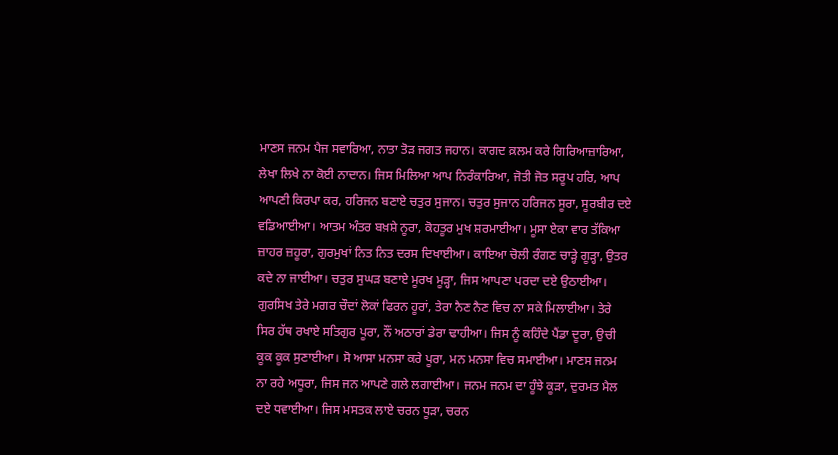ਮਾਣਸ ਜਨਮ ਪੈਜ ਸਵਾਰਿਆ, ਨਾਤਾ ਤੋੜ ਜਗਤ ਜਹਾਨ। ਕਾਗਦ ਕ਼ਲਮ ਕਰੇ ਗਿਰਿਆਜ਼ਾਰਿਆ, ਲੇਖਾ ਲਿਖੇ ਨਾ ਕੋਈ ਨਾਦਾਨ। ਜਿਸ ਮਿਲਿਆ ਆਪ ਨਿਰੰਕਾਰਿਆ, ਜੋਤੀ ਜੋਤ ਸਰੂਪ ਹਰਿ, ਆਪ ਆਪਣੀ ਕਿਰਪਾ ਕਰ, ਹਰਿਜਨ ਬਣਾਏ ਚਤੁਰ ਸੁਜਾਨ। ਚਤੁਰ ਸੁਜਾਨ ਹਰਿਜਨ ਸੂਰਾ, ਸੂਰਬੀਰ ਦਏ ਵਡਿਆਈਆ। ਆਤਮ ਅੰਤਰ ਬਖ਼ਸ਼ੇ ਨੂਰਾ, ਕੋਹਤੂਰ ਮੁਖ ਸ਼ਰਮਾਈਆ। ਮੂਸਾ ਏਕਾ ਵਾਰ ਤੱਕਿਆ ਜ਼ਾਹਰ ਜ਼ਹੂਰਾ, ਗੁਰਮੁਖਾਂ ਨਿਤ ਨਿਤ ਦਰਸ ਦਿਖਾਈਆ। ਕਾਇਆ ਚੋਲੀ ਰੰਗਣ ਚਾੜ੍ਹੇ ਗੂੜ੍ਹਾ, ਉਤਰ ਕਦੇ ਨਾ ਜਾਈਆ। ਚਤੁਰ ਸੁਘੜ ਬਣਾਏ ਮੂਰਖ ਮੂੜ੍ਹਾ, ਜਿਸ ਆਪਣਾ ਪਰਦਾ ਦਏ ਉਠਾਈਆ। ਗੁਰਸਿਖ ਤੇਰੇ ਮਗਰ ਚੌਦਾਂ ਲੋਕਾਂ ਫਿਰਨ ਹੂਰਾਂ, ਤੇਰਾ ਨੈਣ ਨੈਣ ਵਿਚ ਨਾ ਸਕੇ ਮਿਲਾਈਆ। ਤੇਰੇ ਸਿਰ ਹੱਥ ਰਖਾਏ ਸਤਿਗੁਰ ਪੂਰਾ, ਨੌਂ ਅਠਾਰਾਂ ਡੇਰਾ ਢਾਹੀਆ। ਜਿਸ ਨੂੰ ਕਹਿੰਦੇ ਪੈਂਡਾ ਦੂਰਾ, ਉਚੀ ਕੂਕ ਕੂਕ ਸੁਣਾਈਆ। ਸੋ ਆਸਾ ਮਨਸਾ ਕਰੇ ਪੂਰਾ, ਮਨ ਮਨਸਾ ਵਿਚ ਸਮਾਈਆ। ਮਾਣਸ ਜਨਮ ਨਾ ਰਹੇ ਅਧੂਰਾ, ਜਿਸ ਜਨ ਆਪਣੇ ਗਲੇ ਲਗਾਈਆ। ਜਨਮ ਜਨਮ ਦਾ ਹੂੰਝੇ ਕੂੜਾ, ਦੁਰਮਤ ਮੈਲ ਦਏ ਧਵਾਈਆ। ਜਿਸ ਮਸਤਕ ਲਾਏ ਚਰਨ ਧੂੜਾ, ਚਰਨ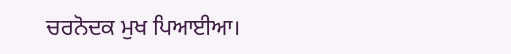ਚਰਨੋਦਕ ਮੁਖ ਪਿਆਈਆ।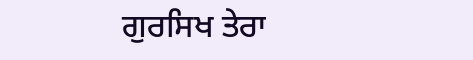ਗੁਰਸਿਖ ਤੇਰਾ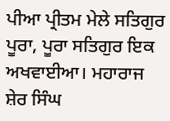ਪੀਆ ਪ੍ਰੀਤਮ ਮੇਲੇ ਸਤਿਗੁਰ ਪੂਰਾ, ਪੂਰਾ ਸਤਿਗੁਰ ਇਕ ਅਖਵਾਈਆ। ਮਹਾਰਾਜ ਸ਼ੇਰ ਸਿੰਘ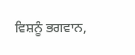ਵਿਸ਼ਨੂੰ ਭਗਵਾਨ,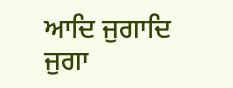ਆਦਿ ਜੁਗਾਦਿ ਜੁਗਾ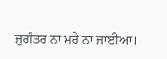ਜੁਗੰਤਰ ਨਾ ਮਰੇ ਨਾ ਜਾਈਆ।